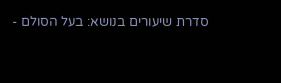סדרת שיעורים בנושא: בעל הסולם -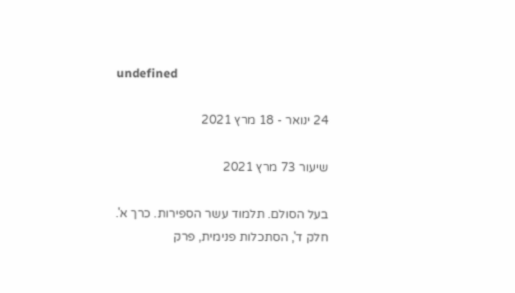undefined

24 ינואר - 18 מרץ 2021

שיעור 73 מרץ 2021

בעל הסולם. תלמוד עשר הספירות. כרך א'. חלק ד', הסתכלות פנימית, פרק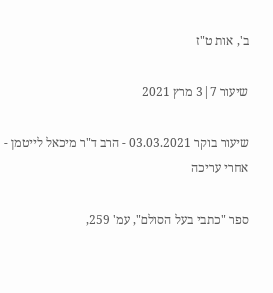ב', אות ט"ז

שיעור 7|3 מרץ 2021

שיעור בוקר 03.03.2021 - הרב ד"ר מיכאל לייטמן - אחרי עריכה

ספר "כתבי בעל הסולם", עמ' 259,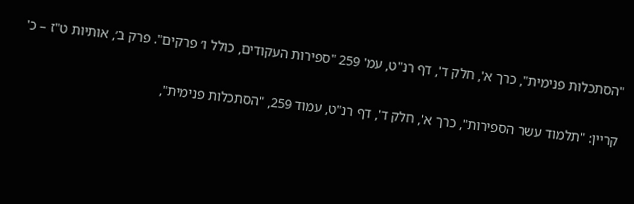"הסתכלות פנימית", כרך א', חלק ד', דף רנ"ט, עמ' 259 "ספירות העקודים, כולל ו׳ פרקים". פרק ב׳, אותיות ט"ז – כ'

קריין: "תלמוד עשר הספירות", כרך א', חלק ד', דף רנ"ט, עמוד 259, "הסתכלות פנימית",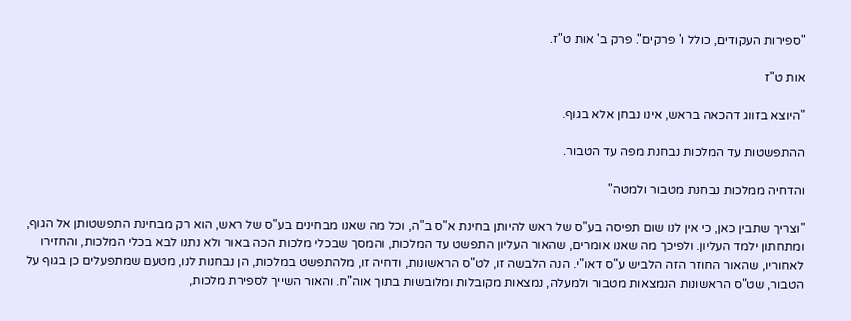"ספירות העקודים, כולל ו' פרקים". פרק ב' אות ט"ז.

אות ט"ז

"היוצא בזווג דהכאה בראש, אינו נבחן אלא בגוף.

ההתפשטות עד המלכות נבחנת מפה עד הטבור.

והדחיה ממלכות נבחנת מטבור ולמטה"

"וצריך שתבין כאן, כי אין לנו שום תפיסה בע"ס של ראש להיותן בחינת א"ס ב"ה, וכל מה שאנו מבחינים בע"ס של ראש, הוא רק מבחינת התפשטותן אל הגוף, ומתחתון ילמד העליון. ולפיכך מה שאנו אומרים, שהאור העליון התפשט עד המלכות, והמסך שבכלי מלכות הכה באור ולא נתנו לבא בכלי המלכות, והחזירו לאחוריו, שהאור החוזר הזה הלביש ע"ס דאו"י. הנה הלבשה זו, לט"ס הראשונות, ודחיה זו, מלהתפשט במלכות, הן נבחנות לנו, מטעם שמתפעלים כן בגוף על הטבור, שט"ס הראשונות הנמצאות מטבור ולמעלה, נמצאות מקובלות ומלובשות בתוך אוה"ח. והאור השייך לספירת מלכות,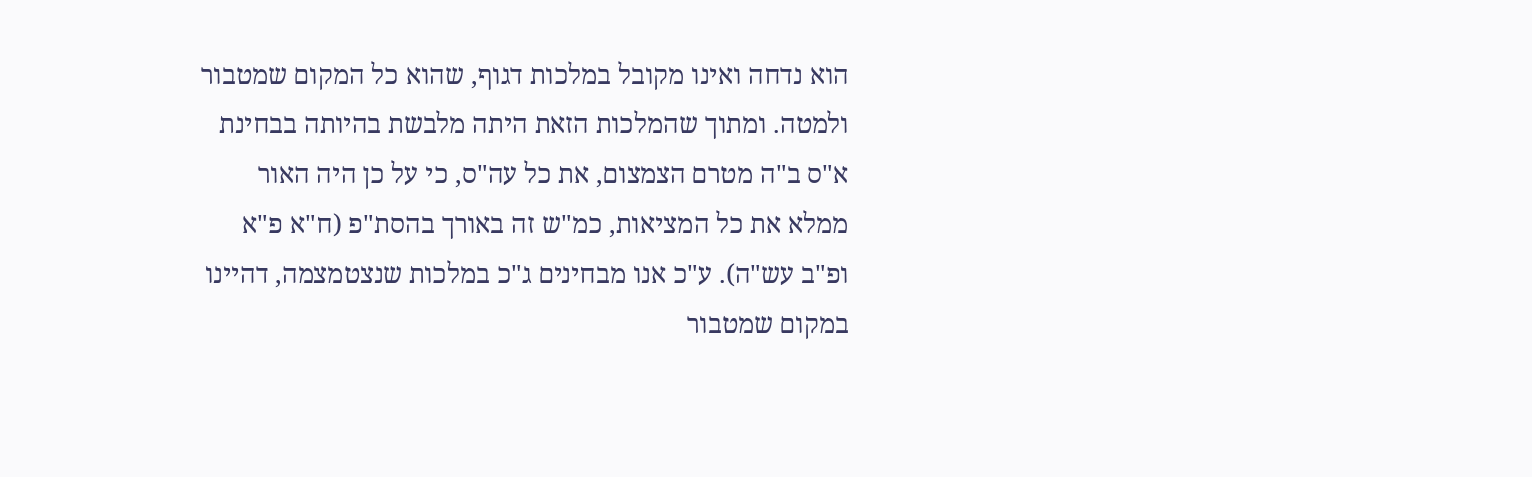הוא נדחה ואינו מקובל במלכות דגוף, שהוא כל המקום שמטבור ולמטה. ומתוך שהמלכות הזאת היתה מלבשת בהיותה בבחינת א"ס ב"ה מטרם הצמצום, את כל עה"ס, כי על כן היה האור ממלא את כל המציאות, כמ"ש זה באורך בהסת"פ (ח"א פ"א ופ"ב עש"ה). ע"כ אנו מבחינים ג"כ במלכות שנצטמצמה, דהיינו במקום שמטבור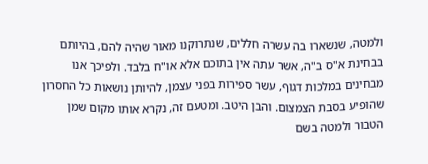ולמטה, שנשארו בה עשרה חללים, שנתרוקנו מאור שהיה להם, בהיותם בבחינת א"ס ב"ה, אשר עתה אין בתוכם אלא או"ח בלבד. ולפיכך אנו מבחינים במלכות דגוף, עשר ספירות בפני עצמן, להיותן נושאות כל החסרון שהופיע בסבת הצמצום. והבן היטב. ומטעם זה, נקרא אותו מקום שמן הטבור ולמטה בשם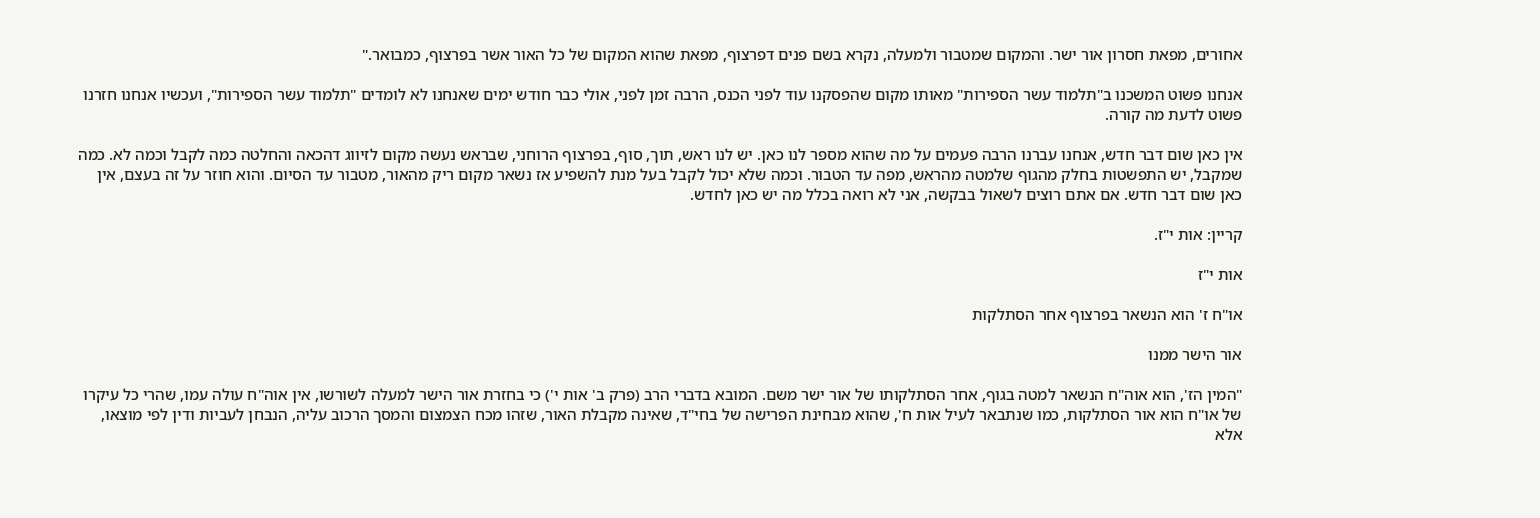אחורים, מפאת חסרון אור ישר. והמקום שמטבור ולמעלה, נקרא בשם פנים דפרצוף, מפאת שהוא המקום של כל האור אשר בפרצוף, כמבואר."

אנחנו פשוט המשכנו ב"תלמוד עשר הספירות" מאותו מקום שהפסקנו עוד לפני הכנס, הרבה זמן לפני, אולי כבר חודש ימים שאנחנו לא לומדים "תלמוד עשר הספירות", ועכשיו אנחנו חזרנו פשוט לדעת מה קורה.

אין כאן שום דבר חדש, אנחנו עברנו הרבה פעמים על מה שהוא מספר לנו כאן. יש לנו ראש, תוך, סוף, בפרצוף הרוחני, שבראש נעשה מקום לזיווג דהכאה והחלטה כמה לקבל וכמה לא. כמה שמקבל, יש התפשטות בחלק מהגוף שלמטה מהראש, מפה עד הטבור. וכמה שלא יכול לקבל בעל מנת להשפיע אז נשאר מקום ריק מהאור, מטבור עד הסיום. והוא חוזר על זה בעצם, אין כאן שום דבר חדש. אם אתם רוצים לשאול בבקשה, אני לא רואה בכלל מה יש כאן לחדש.

קריין: אות י"ז.

אות י"ז

או"ח ז' הוא הנשאר בפרצוף אחר הסתלקות

אור הישר ממנו

"המין הז', הוא אוה"ח הנשאר למטה בגוף, אחר הסתלקותו של אור ישר משם. המובא בדברי הרב (פרק ב' אות י') כי בחזרת אור הישר למעלה לשורשו, אין אוה"ח עולה עמו, שהרי כל עיקרו של או"ח הוא אור הסתלקות, כמו שנתבאר לעיל אות ח', שהוא מבחינת הפרישה של בחי"ד, שאינה מקבלת האור, שזהו מכח הצמצום והמסך הרכוב עליה, הנבחן לעביות ודין לפי מוצאו, אלא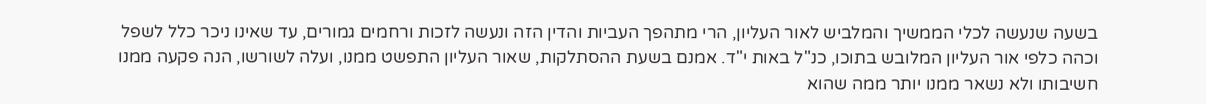בשעה שנעשה לכלי הממשיך והמלביש לאור העליון, הרי מתהפך העביות והדין הזה ונעשה לזכות ורחמים גמורים, עד שאינו ניכר כלל לשפל וכהה כלפי אור העליון המלובש בתוכו, כנ"ל באות י"ד. אמנם בשעת ההסתלקות, שאור העליון התפשט ממנו, ועלה לשורשו, הנה פקעה ממנו חשיבותו ולא נשאר ממנו יותר ממה שהוא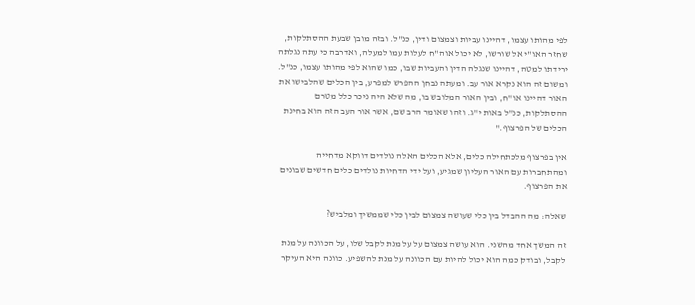לפי מהותו עצמו, דהיינו עביות וצמצום ודין, כנ"ל. ובזה מובן שבעת ההסתלקות, שחזר האו"י אל שורשו, לא יכול אוה"ח לעלות עמו למעלה, ואדרבה כי עתה נגלתה ירידתו למטה, דהיינו שנגלה הדין והעביות שבו, כמו שהוא לפי מהותו עצמו, כנ"ל. ומשום זה הוא נקרא אור עב. ומעתה נבחן ההפרש למפרע, בין הכלים שהלבישו את האור דהיינו או"ח, ובין האור המלובש בו, מה שלא היה ניכר כלל מטרם ההסתלקות, כנ"ל באות י"ג. וזהו שאומר הרב שם, אשר אור העב הזה הוא בחינת הכלים של הפרצוף."

אין בפרצוף מלכתחילה כלים, אלא הכלים האלה נולדים דווקא מדחייה ומהתחברות עם האור העליון שמגיע, ועל ידי הדחיות נולדים כלים חדשים שבונים את הפרצוף.

שאלה: מה ההבדל בין כלי שעושה צמצום לבין כלי שממשיך ומלביש?

זה המשך אחד מהשני. הוא עושה צמצום על על מנת לקבל שלו, על הכוונה על מנת לקבל, ובודק כמה הוא יכול להיות עם הכוונה על מנת להשפיע. כוונה היא העיקר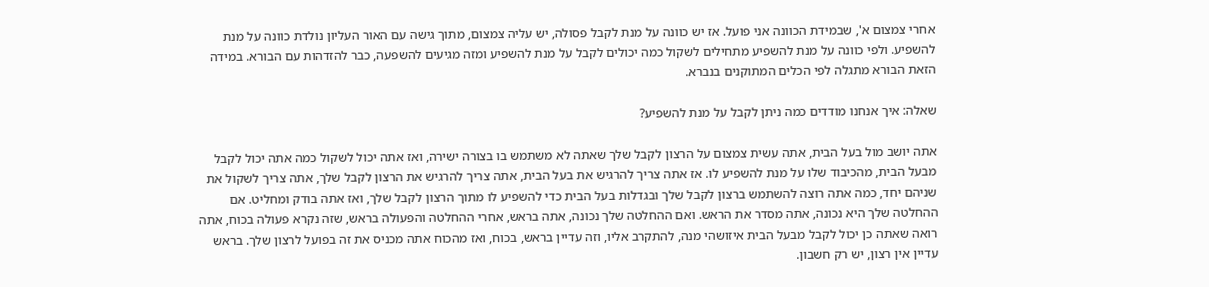אחרי צמצום א', שבמידת הכוונה אני פועל. אז יש כוונה על מנת לקבל פסולה, יש עליה צמצום, מתוך גישה עם האור העליון נולדת כוונה על מנת להשפיע. ולפי כוונה על מנת להשפיע מתחילים לשקול כמה יכולים לקבל על מנת להשפיע ומזה מגיעים להשפעה, כבר להזדהות עם הבורא. במידה הזאת הבורא מתגלה לפי הכלים המתוקנים בנברא.

שאלה: איך אנחנו מודדים כמה ניתן לקבל על מנת להשפיע?

אתה יושב מול בעל הבית, אתה עשית צמצום על הרצון לקבל שלך שאתה לא משתמש בו בצורה ישירה, ואז אתה יכול לשקול כמה אתה יכול לקבל מבעל הבית, מהכיבוד שלו על מנת להשפיע לו. אז אתה צריך להרגיש את בעל הבית, אתה צריך להרגיש את הרצון לקבל שלך, אתה צריך לשקול את שניהם יחד, כמה אתה רוצה להשתמש ברצון לקבל שלך ובגדלות בעל הבית כדי להשפיע לו מתוך הרצון לקבל שלך, ואז אתה בודק ומחליט. אם ההחלטה שלך היא נכונה, אתה מסדר את הראש. ואם ההחלטה שלך נכונה, אתה בראש, אחרי ההחלטה והפעולה בראש, שזה נקרא פעולה בכוח, אתה רואה שאתה כן יכול לקבל מבעל הבית איזושהי מנה, להתקרב אליו, וזה עדיין בראש, בכוח, ואז מהכוח אתה מכניס את זה בפועל לרצון שלך. בראש עדיין אין רצון, יש רק חשבון.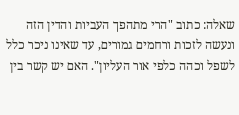שאלה: כתוב "הרי מתהפך העביות והדין הזה ונעשה לזכות ורחמים גמורים, עד שאינו ניכר כלל לשפל וכהה כלפי אור העליון". האם יש קשר בין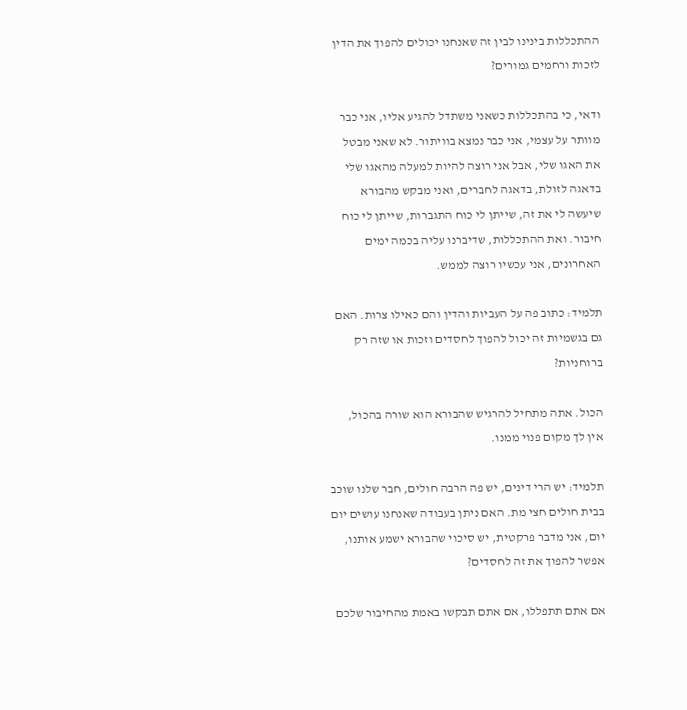ההתכללות בינינו לבין זה שאנחנו יכולים להפוך את הדין לזכות ורחמים גמורים?

ודאי, כי בהתכללות כשאני משתדל להגיע אליו, אני כבר מוותר על עצמי, אני כבר נמצא בוויתור. לא שאני מבטל את האגו שלי, אבל אני רוצה להיות למעלה מהאגו שלי בדאגה לזולת, בדאגה לחברים, ואני מבקש מהבורא שיעשה לי את זה, שייתן לי כוח התגברות, שייתן לי כוח חיבור. ואת ההתכללות, שדיברנו עליה בכמה ימים האחרונים, אני עכשיו רוצה לממש.

תלמיד: כתוב פה על העביות והדין והם כאילו צרות. האם גם בגשמיות זה יכול להפוך לחסדים וזכות או שזה רק ברוחניות?

הכול. אתה מתחיל להרגיש שהבורא הוא שורה בהכול, אין לך מקום פנוי ממנו.

תלמיד: יש הרי דינים, יש פה הרבה חולים, חבר שלנו שוכב בבית חולים חצי מת. האם ניתן בעבודה שאנחנו עושים יום יום, אני מדבר פרקטית, יש סיכוי שהבורא ישמע אותנו, אפשר להפוך את זה לחסדים?

אם אתם תתפללו, אם אתם תבקשו באמת מהחיבור שלכם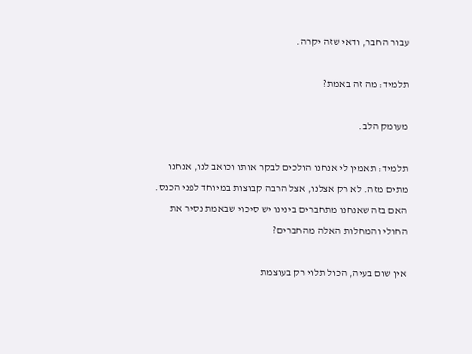עבור החבר, ודאי שזה יקרה.

תלמיד: מה זה באמת?

מעומק הלב.

תלמיד: תאמין לי אנחנו הולכים לבקר אותו וכואב לנו, אנחנו מתים מזה. לא רק אצלנו, אצל הרבה קבוצות במיוחד לפני הכנס. האם בזה שאנחנו מתחברים בינינו יש סיכוי שבאמת נסיר את החולי והמחלות האלה מהחברים?

אין שום בעיה, הכול תלוי רק בעוצמת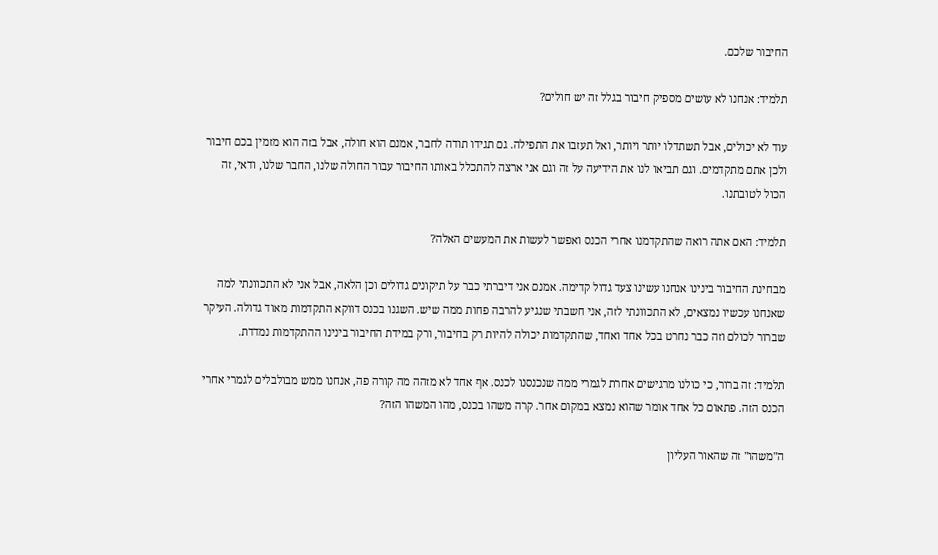החיבור שלכם.

תלמיד: אנחנו לא עושים מספיק חיבור בגלל זה יש חולים?

עוד לא יכולים, אבל תשתדלו יותר ויותר, ואל תעזבו את התפילה. גם תגידו תודה לחבר, אמנם הוא חולה, אבל בזה הוא מזמין בכם חיבור ולכן אתם מתקדמים. וגם תביאו לנו את הידיעה על זה וגם אני ארצה להתכלל באותו החיבור עבור החולה שלנו, החבר שלנו, ודאי, זה הכול לטובתנו.

תלמיד: האם אתה רואה שהתקדמנו אחרי הכנס ואפשר לעשות את המעשים האלה?

מבחינת החיבור בינינו אנחנו עשינו צעד גדול קדימה. אמנם אני דיברתי כבר על תיקונים גדולים וכן הלאה, אבל אני לא התכוונתי למה שאנחנו עכשיו נמצאים, לא התכוונתי לזה, אני חשבתי שנגיע להרבה פחות ממה שיש. השגנו בכנס דווקא התקדמות מאוד גדולה. העיקר שברור לכולם וזה כבר נחרט בכל אחד ואחד, שהתקדמות יכולה להיות רק בחיבור, ורק במידת החיבור בינינו ההתקדמות נמדדת.

תלמיד: זה ברור, כי כולנו מרגישים אחרת לגמרי ממה שנכנסנו לכנס. אף אחד לא מזהה מה קורה פה, אנחנו ממש מבולבלים לגמרי אחרי הכנס הזה. פתאום כל אחד אומר שהוא נמצא במקום אחר. קרה משהו בכנס, מהו המשהו הזה?

ה"משהו" זה שהאור העליון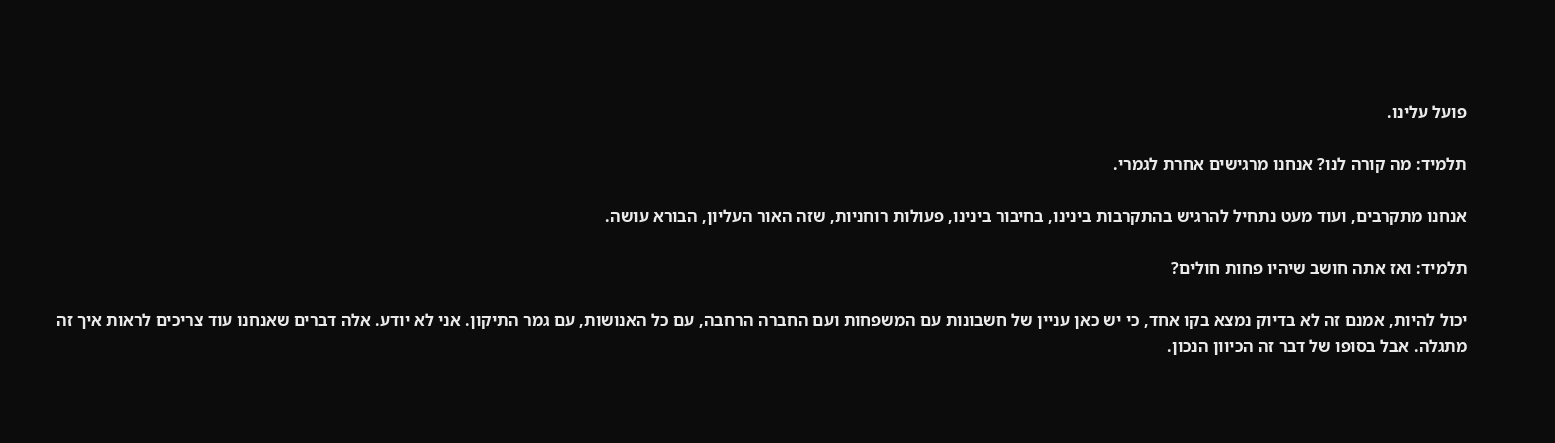פועל עלינו.

תלמיד: מה קורה לנו? אנחנו מרגישים אחרת לגמרי.

אנחנו מתקרבים, ועוד מעט נתחיל להרגיש בהתקרבות בינינו, בחיבור בינינו, פעולות רוחניות, שזה האור העליון, הבורא עושה.

תלמיד: ואז אתה חושב שיהיו פחות חולים?

יכול להיות, אמנם זה לא בדיוק נמצא בקו אחד, כי יש כאן עניין של חשבונות עם המשפחות ועם החברה הרחבה, עם כל האנושות, עם גמר התיקון. אני לא יודע. אלה דברים שאנחנו עוד צריכים לראות איך זה מתגלה. אבל בסופו של דבר זה הכיוון הנכון.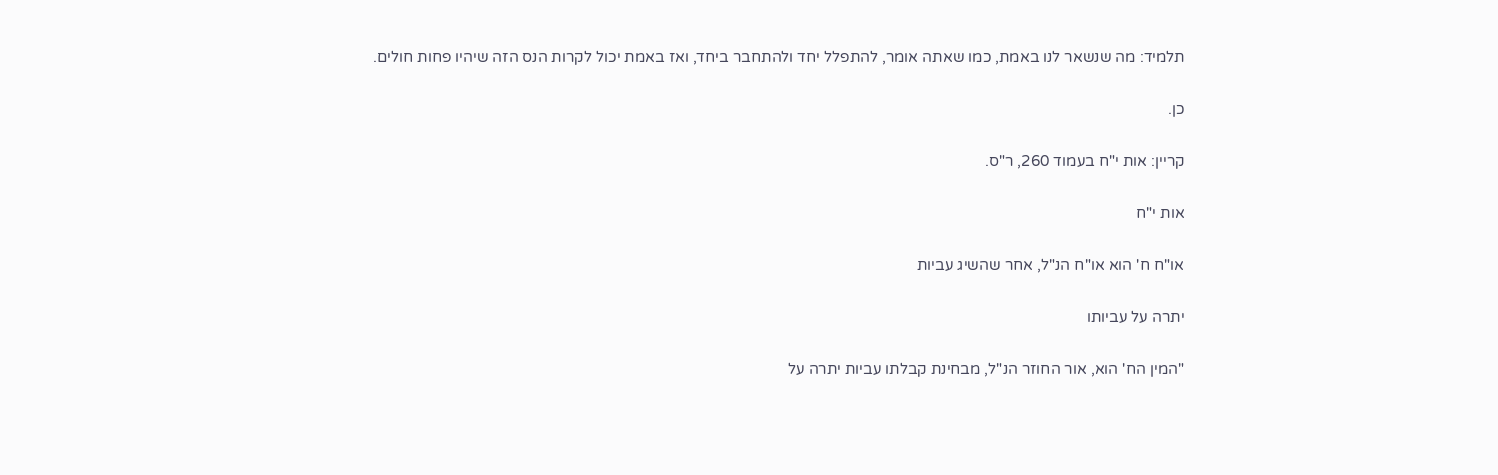תלמיד: מה שנשאר לנו באמת, כמו שאתה אומר, להתפלל יחד ולהתחבר ביחד, ואז באמת יכול לקרות הנס הזה שיהיו פחות חולים.

כן.

קריין: אות י"ח בעמוד 260, ר"ס.

אות י"ח

או"ח ח' הוא או"ח הנ"ל, אחר שהשיג עביות

יתרה על עביותו

"המין הח' הוא, אור החוזר הנ"ל, מבחינת קבלתו עביות יתרה על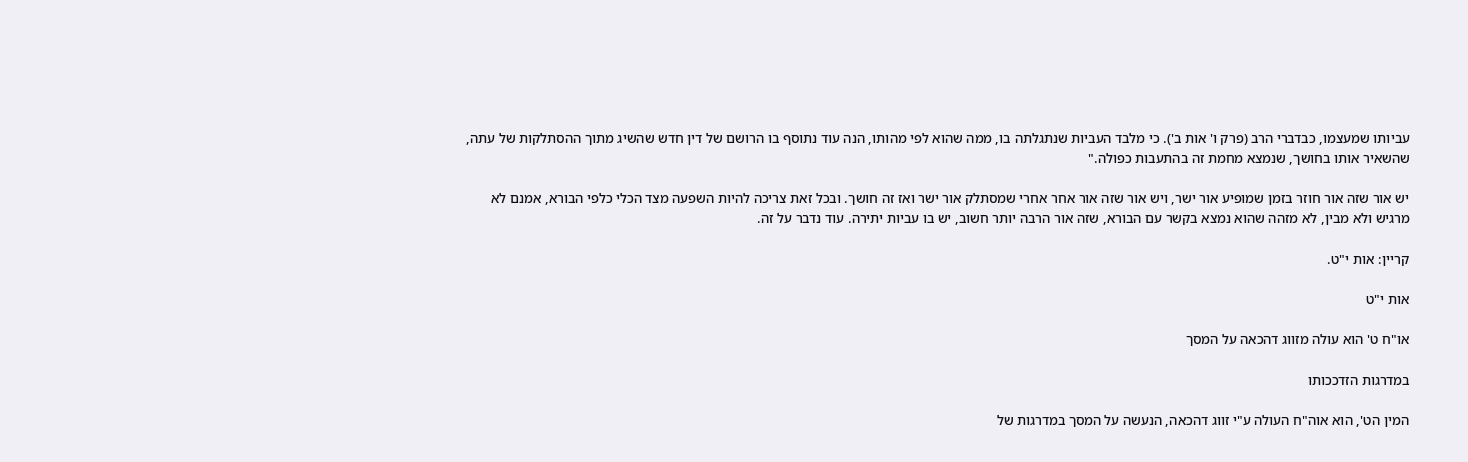עביותו שמעצמו, כבדברי הרב (פרק ו' אות ב'). כי מלבד העביות שנתגלתה בו, ממה שהוא לפי מהותו, הנה עוד נתוסף בו הרושם של דין חדש שהשיג מתוך ההסתלקות של עתה, שהשאיר אותו בחושך, שנמצא מחמת זה בהתעבות כפולה."

יש אור שזה אור חוזר בזמן שמופיע אור ישר, ויש אור שזה אור אחר אחרי שמסתלק אור ישר ואז זה חושך. ובכל זאת צריכה להיות השפעה מצד הכלי כלפי הבורא, אמנם לא מרגיש ולא מבין, לא מזהה שהוא נמצא בקשר עם הבורא, שזה אור הרבה יותר חשוב, יש בו עביות יתירה. עוד נדבר על זה.

קריין: אות י"ט.

אות י"ט

או"ח ט' הוא עולה מזווג דהכאה על המסך

במדרגות הזדככותו

המין הט', הוא אוה"ח העולה ע"י זווג דהכאה, הנעשה על המסך במדרגות של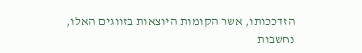הזדככותו, אשר הקומות היוצאות בזווגים האלו, נחשבות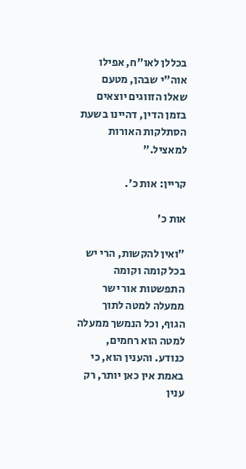בכללן לאו"ח, אפילו אוה"י שבהן, מטעם שאלו הזווגים יוצאים בזמן הדין, דהיינו בשעת הסתלקות האורות למאציל."

קריין: אות כ'.

אות כ'

"ואין להקשות, הרי יש בכל קומה וקומה התפשטות אור ישר ממעלה למטה לתוך הגוף, וכל הנמשך ממעלה למטה הוא רחמים, כנודע. והענין הוא, כי באמת אין כאן יותר, רק ענין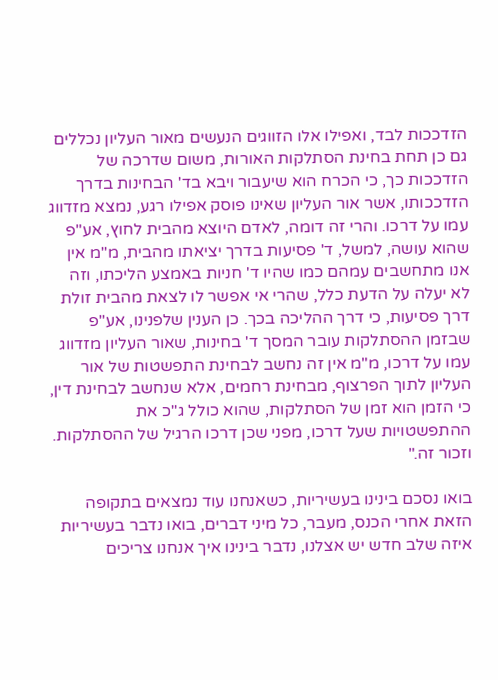הזדככות לבד, ואפילו אלו הזווגים הנעשים מאור העליון נכללים גם כן תחת בחינת הסתלקות האורות, משום שדרכה של הזדככות כך, כי הכרח הוא שיעבור ויבא בד' הבחינות בדרך הזדככותו, אשר אור העליון שאינו פוסק אפילו רגע, נמצא מזדווג עמו על דרכו. והרי זה דומה, לאדם היוצא מהבית לחוץ, אע"פ שהוא עושה, למשל, ד' פסיעות בדרך יציאתו מהבית, מ"מ אין אנו מתחשבים עמהם כמו שהיו ד' חניות באמצע הליכתו, וזה לא יעלה על הדעת כלל, שהרי אי אפשר לו לצאת מהבית זולת דרך פסיעות, כי דרך ההליכה בכך. כן הענין שלפנינו, אע"פ שבזמן ההסתלקות עובר המסך ד' בחינות, שאור העליון מזדווג עמו על דרכו, מ"מ אין זה נחשב לבחינת התפשטות של אור העליון לתוך הפרצוף, מבחינת רחמים, אלא שנחשב לבחינת דין, כי הזמן הוא זמן של הסתלקות, שהוא כולל ג"כ את ההתפשטויות שעל דרכו, מפני שכן דרכו הרגיל של ההסתלקות. וזכור זה."

בואו נסכם בינינו בעשיריות, כשאנחנו עוד נמצאים בתקופה הזאת אחרי הכנס, מעבר, כל מיני דברים, בואו נדבר בעשיריות איזה שלב חדש יש אצלנו, נדבר בינינו איך אנחנו צריכים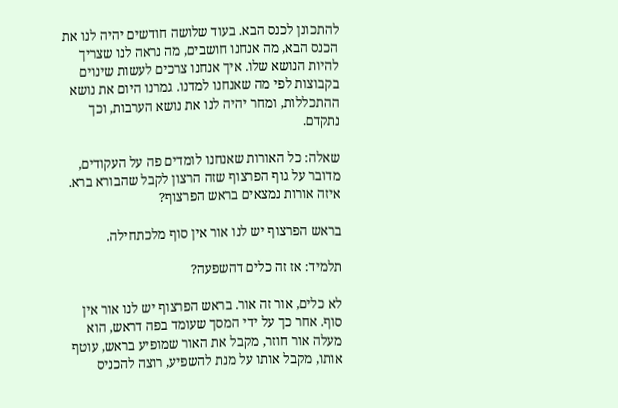להתכונן לכנס הבא. בעוד שלושה חודשים יהיה לנו את הכנס הבא, מה אנחנו חושבים, מה נראה לנו שצריך להיות הנושא שלו. איך אנחנו צרכים לעשות שינוים בקבוצות לפי מה שאנחנו למדנו. גמרנו היום את נושא ההתכללות, ומחר יהיה לנו את נושא הערבות, וכך נתקדם.

שאלה: כל האורות שאנחנו לומדים פה על העקודים, מדובר על גוף הפרצוף שזה הרצון לקבל שהבורא ברא. איזה אורות נמצאים בראש הפרצוף?

בראש הפרצוף יש לנו אור אין סוף מלכתחילה.

תלמיד: אז זה כלים דהשפעה?

לא כלים, אור זה אור. בראש הפרצוף יש לנו אור אין סוף. אחר כך על ידי המסך שעומד בפה דראש, הוא מעלה אור חוזר, מקבל את האור שמופיע בראש, עוטף אותו, מקבל אותו על מנת להשפיע, רוצה להכניס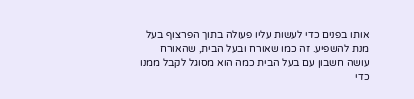אותו בפנים כדי לעשות עליו פעולה בתוך הפרצוף בעל מנת להשפיע. זה כמו שאורח ובעל הבית, שהאורח עושה חשבון עם בעל הבית כמה הוא מסוגל לקבל ממנו כדי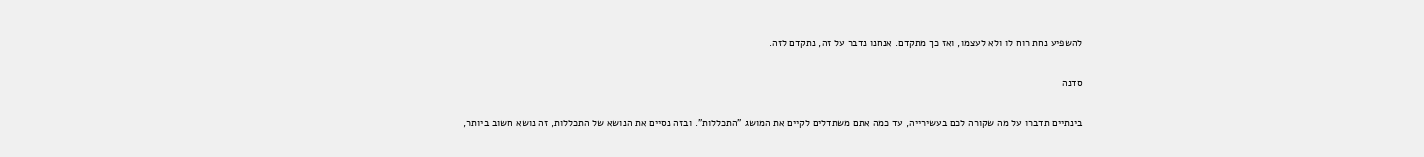להשפיע נחת רוח לו ולא לעצמו, ואז כך מתקדם. אנחנו נדבר על זה, נתקדם לזה.

סדנה

בינתיים תדברו על מה שקורה לכם בעשירייה, עד כמה אתם משתדלים לקיים את המושג "התכללות". ובזה נסיים את הנושא של התכללות, זה נושא חשוב ביותר,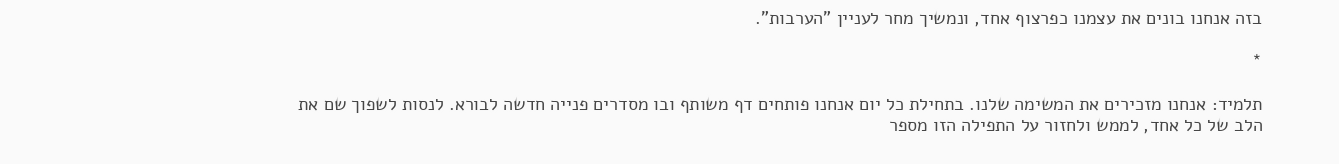בזה אנחנו בונים את עצמנו כפרצוף אחד, ונמשיך מחר לעניין "הערבות".

*

תלמיד: אנחנו מזכירים את המשימה שלנו. בתחילת כל יום אנחנו פותחים דף משותף ובו מסדרים פנייה חדשה לבורא. לנסות לשפוך שם את הלב של כל אחד, לממש ולחזור על התפילה הזו מספר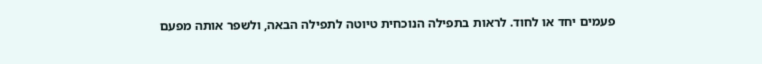פעמים יחד או לחוד. לראות בתפילה הנוכחית טיוטה לתפילה הבאה, ולשפר אותה מפעם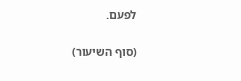לפעם.

(סוף השיעור)